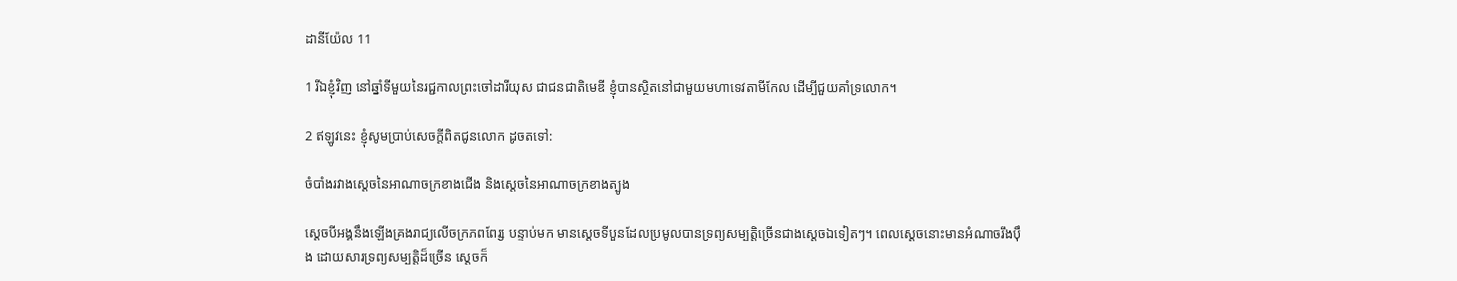ដានី‌យ៉ែល 11

1 រីឯខ្ញុំវិញ នៅឆ្នាំទីមួយនៃរជ្ជកាលព្រះចៅដារី‌យុស ជាជន‌ជាតិមេឌី ខ្ញុំបានស្ថិតនៅជាមួយមហាទេវតាមីកែល ដើម្បីជួយគាំទ្រលោក។

2 ឥឡូវនេះ ខ្ញុំសូមប្រាប់សេចក្ដីពិតជូនលោក ដូចតទៅ:

ចំបាំងរវាងស្ដេចនៃអាណា‌ចក្រខាងជើង និងស្ដេចនៃអាណា‌ចក្រខាងត្បូង

ស្ដេចបីអង្គនឹងឡើងគ្រងរាជ្យលើចក្រ‌ភពពែរ្ស បន្ទាប់មក មានស្ដេចទីបួនដែលប្រមូលបានទ្រព្យសម្បត្តិច្រើនជាងស្ដេចឯទៀតៗ។ ពេលស្ដេចនោះមានអំណាចរឹង‌ប៉ឹង ដោយ‌សារទ្រព្យសម្បត្តិដ៏ច្រើន ស្ដេចក៏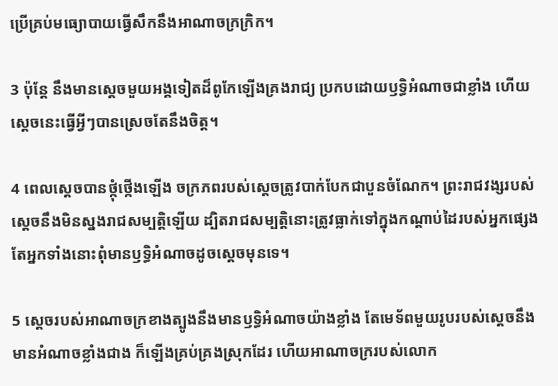ប្រើគ្រប់មធ្យោ‌បាយធ្វើសឹកនឹងអាណា‌ចក្រក្រិក។

3 ប៉ុន្តែ នឹងមានស្ដេចមួយអង្គទៀតដ៏ពូកែឡើងគ្រងរាជ្យ ប្រកបដោយឫទ្ធិអំណាចជាខ្លាំង ហើយស្ដេចនេះធ្វើអ្វីៗបានស្រេចតែនឹងចិត្ត។

4 ពេលស្ដេចបានថ្កុំ‌ថ្កើងឡើង ចក្រ‌ភពរបស់ស្ដេចត្រូវបាក់បែកជាបួនចំណែក។ ព្រះ‌រាជ‌វង្សរបស់ស្ដេចនឹងមិនស្នងរាជសម្បត្តិឡើយ ដ្បិតរាជសម្បត្តិនោះត្រូវធ្លាក់ទៅក្នុងកណ្ដាប់ដៃរបស់អ្នកផ្សេង តែអ្នកទាំងនោះពុំមានឫទ្ធិអំណាចដូចស្ដេចមុនទេ។

5 ស្ដេចរបស់អាណា‌ចក្រខាងត្បូងនឹងមានឫទ្ធិអំណាចយ៉ាងខ្លាំង តែមេ‌ទ័ពមួយរូបរបស់ស្ដេចនឹងមានអំណាចខ្លាំងជាង ក៏ឡើងគ្រប់‌គ្រងស្រុកដែរ ហើយអាណា‌ចក្ររបស់លោក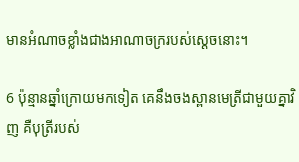មានអំណាចខ្លាំងជាងអាណា‌ចក្ររបស់ស្ដេចនោះ។

6 ប៉ុន្មានឆ្នាំក្រោយមកទៀត គេនឹងចងស្ពាន‌មេត្រីជាមួយគ្នាវិញ គឺបុត្រីរបស់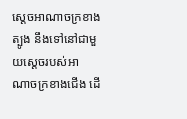ស្ដេចអាណា‌ចក្រខាងត្បូង នឹងទៅនៅជាមួយស្ដេចរបស់អាណា‌ចក្រខាងជើង ដើ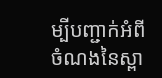ម្បីបញ្ជាក់អំពីចំណងនៃស្ពា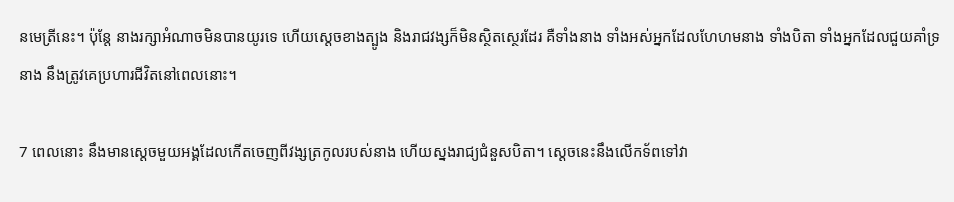ន‌មេត្រីនេះ។ ប៉ុន្តែ នាងរក្សាអំណាចមិនបានយូរទេ ហើយស្ដេចខាងត្បូង និងរាជ‌វង្សក៏មិនស្ថិត‌ស្ថេរដែរ គឺទាំងនាង ទាំងអស់អ្នកដែលហែ‌ហមនាង ទាំងបិតា ទាំងអ្នកដែលជួយគាំ‌ទ្រនាង នឹងត្រូវគេប្រហារជីវិតនៅពេលនោះ។

7 ពេលនោះ នឹងមានស្ដេចមួយអង្គដែលកើតចេញពីវង្សត្រកូលរបស់នាង ហើយស្នងរាជ្យជំនួសបិតា។ ស្ដេចនេះនឹងលើកទ័ពទៅវា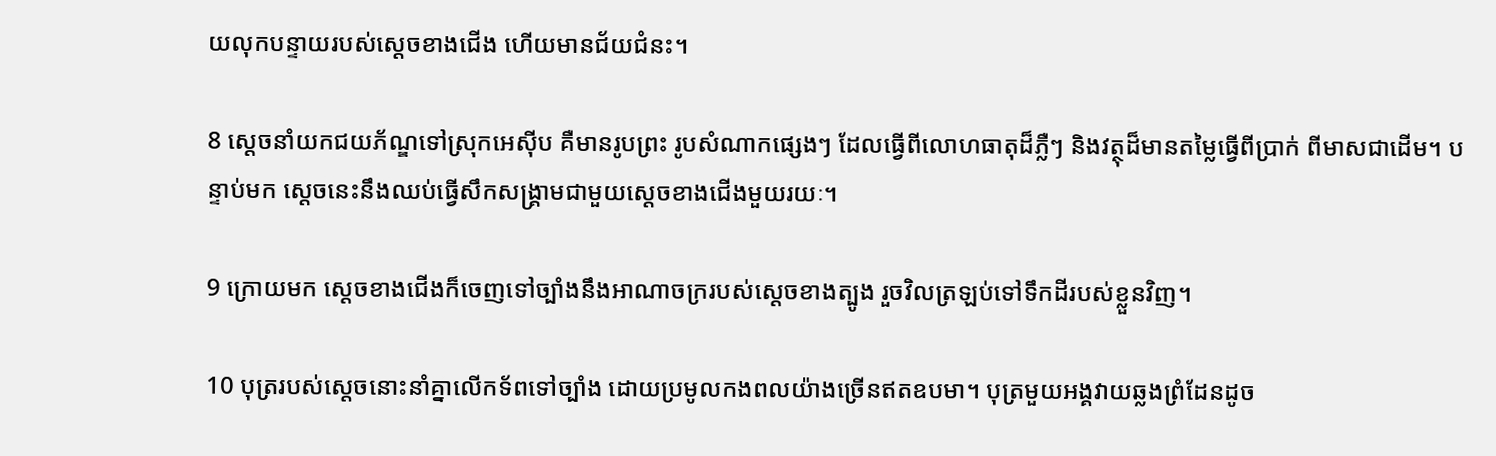យលុកបន្ទាយរបស់ស្ដេចខាងជើង ហើយមានជ័យ‌ជំនះ។

8 ស្ដេចនាំយកជយ‌ភ័ណ្ឌទៅស្រុកអេស៊ីប គឺមានរូបព្រះ រូបសំណាកផ្សេងៗ ដែលធ្វើពីលោហ‌ធាតុដ៏ភ្លឺៗ និងវត្ថុដ៏មានតម្លៃធ្វើពីប្រាក់ ពីមាសជាដើម។ បន្ទាប់មក ស្ដេចនេះនឹងឈប់ធ្វើសឹកសង្គ្រាមជាមួយស្ដេចខាងជើងមួយរយៈ។

9 ក្រោយមក ស្ដេចខាងជើងក៏ចេញទៅច្បាំងនឹងអាណា‌ចក្ររបស់ស្ដេចខាងត្បូង រួចវិលត្រឡប់ទៅទឹកដីរបស់ខ្លួនវិញ។

10 បុត្ររបស់ស្ដេចនោះនាំគ្នាលើកទ័ពទៅច្បាំង ដោយប្រមូលកង‌ពលយ៉ាងច្រើនឥតឧបមា។ បុត្រមួយអង្គវាយឆ្លងព្រំ‌ដែនដូច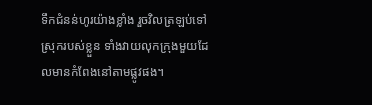ទឹកជំនន់ហូរយ៉ាងខ្លាំង រួចវិលត្រឡប់ទៅស្រុករបស់ខ្លួន ទាំងវាយលុកក្រុងមួយដែលមានកំពែងនៅតាមផ្លូវផង។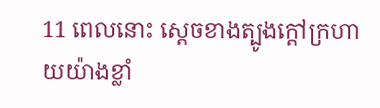11 ពេលនោះ ស្ដេចខាងត្បូងក្ដៅក្រហាយយ៉ាងខ្លាំ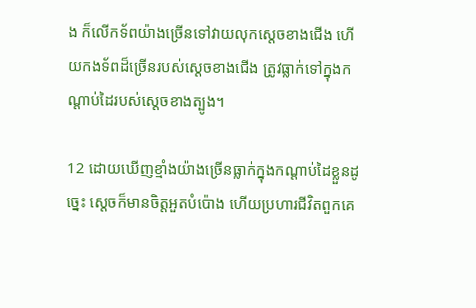ង ក៏លើកទ័ពយ៉ាងច្រើនទៅវាយលុកស្ដេចខាងជើង ហើយកង‌ទ័ពដ៏ច្រើនរបស់ស្ដេចខាងជើង ត្រូវធ្លាក់ទៅក្នុងកណ្ដាប់ដៃរបស់ស្ដេចខាងត្បូង។

12 ដោយឃើញខ្មាំងយ៉ាងច្រើនធ្លាក់ក្នុងកណ្ដាប់ដៃខ្លួនដូច្នេះ ស្ដេចក៏មានចិត្តអួតបំប៉ោង ហើយប្រហារជីវិតពួកគេ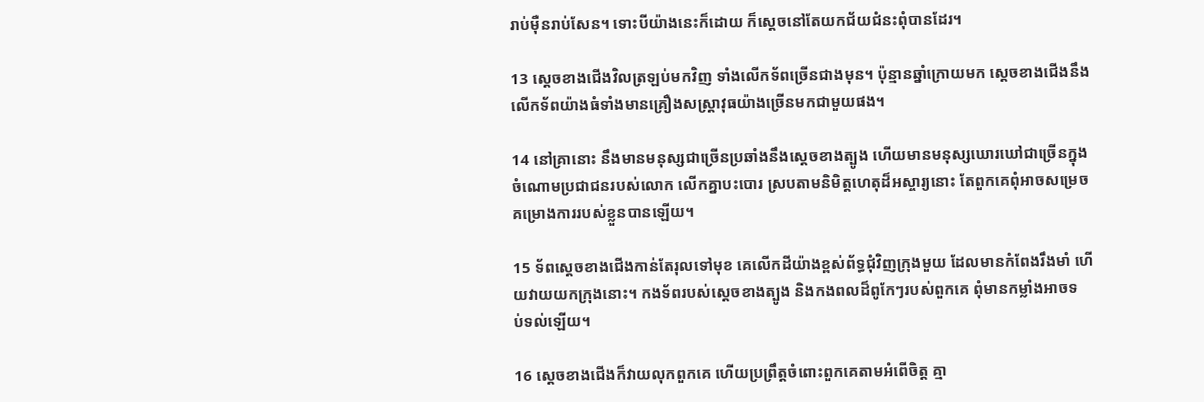រាប់ម៉ឺនរាប់សែន។ ទោះបីយ៉ាងនេះក៏ដោយ ក៏ស្ដេចនៅតែយកជ័យ‌ជំនះពុំបានដែរ។

13 ស្ដេចខាងជើងវិលត្រឡប់មកវិញ ទាំងលើកទ័ពច្រើនជាងមុន។ ប៉ុន្មានឆ្នាំក្រោយមក ស្ដេចខាងជើងនឹងលើកទ័ពយ៉ាងធំទាំងមានគ្រឿងសស្ត្រា‌វុធយ៉ាងច្រើនមកជាមួយផង។

14 នៅគ្រានោះ នឹងមានមនុស្សជាច្រើនប្រឆាំងនឹងស្ដេចខាងត្បូង ហើយមានមនុស្សឃោរ‌ឃៅជាច្រើនក្នុងចំណោមប្រជា‌ជនរបស់លោក លើកគ្នាបះ‌បោរ ស្របតាមនិមិត្ត‌ហេតុដ៏អស្ចារ្យនោះ តែពួកគេពុំអាចសម្រេចគម្រោង‌ការរបស់ខ្លួនបានឡើយ។

15 ទ័ពស្ដេចខាងជើងកាន់តែរុលទៅមុខ គេលើកដីយ៉ាងខ្ពស់ព័ទ្ធជុំ‌វិញក្រុងមួយ ដែលមានកំពែងរឹង‌មាំ ហើយវាយយកក្រុងនោះ។ កង‌ទ័ពរបស់ស្ដេចខាងត្បូង និងកង‌ពលដ៏ពូកែៗរបស់ពួកគេ ពុំមានកម្លាំងអាចទប់‌ទល់ឡើយ។

16 ស្ដេចខាងជើងក៏វាយលុកពួកគេ ហើយប្រព្រឹត្តចំពោះពួកគេតាមអំពើចិត្ត គ្មា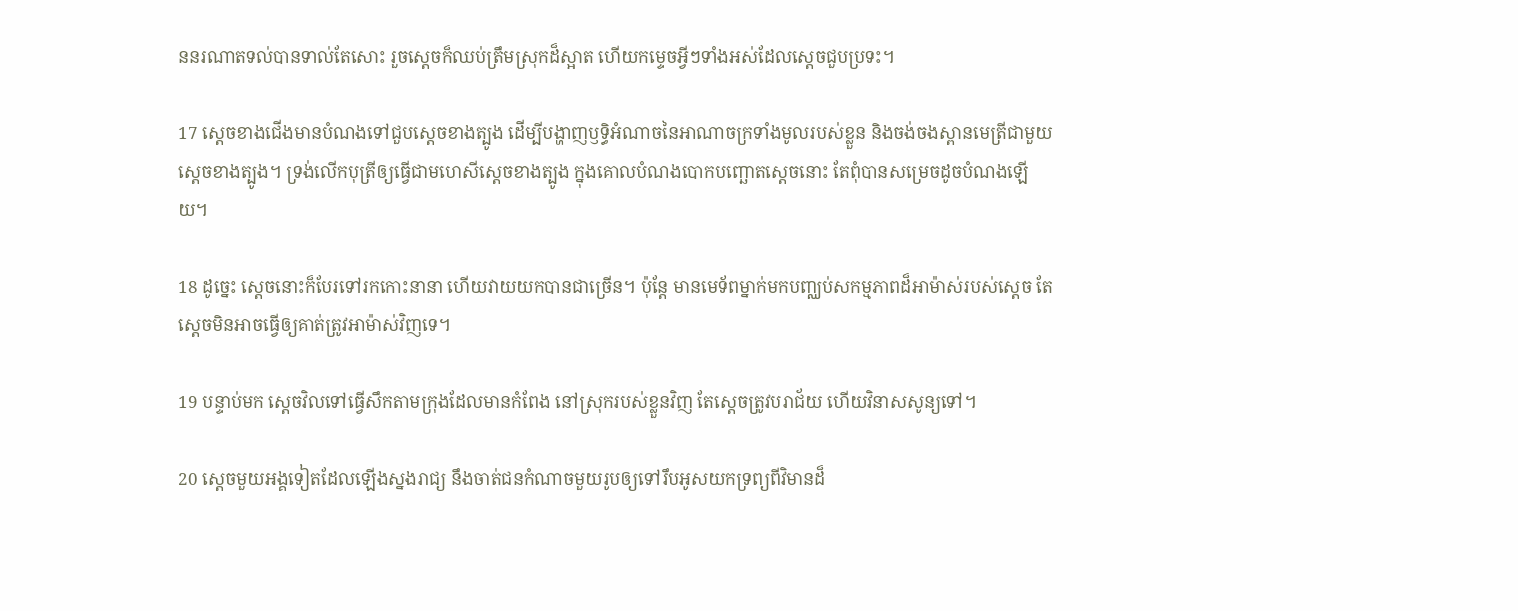ននរណាតទល់បានទាល់តែសោះ រួចស្ដេចក៏ឈប់ត្រឹមស្រុកដ៏ស្អាត ហើយកម្ទេចអ្វីៗទាំងអស់ដែលស្ដេចជួបប្រទះ។

17 ស្ដេចខាងជើងមានបំណងទៅជួបស្ដេចខាងត្បូង ដើម្បីបង្ហាញឫទ្ធិអំណាចនៃអាណា‌ចក្រទាំងមូលរបស់ខ្លួន និងចង់ចងស្ពាន‌មេត្រីជាមួយស្ដេចខាងត្បូង។ ទ្រង់លើកបុត្រីឲ្យធ្វើជាមហេសីស្ដេចខាងត្បូង ក្នុងគោលបំណងបោកបញ្ឆោតស្ដេចនោះ តែពុំបានសម្រេចដូចបំណងឡើយ។

18 ដូច្នេះ ស្ដេចនោះក៏បែរទៅរកកោះនានា ហើយវាយយកបានជាច្រើន។ ប៉ុន្តែ មានមេ‌ទ័ពម្នាក់មកបញ្ឈប់សកម្ម‌ភាពដ៏អាម៉ាស់របស់ស្ដេច តែស្ដេចមិនអាចធ្វើឲ្យគាត់ត្រូវអាម៉ាស់វិញទេ។

19 បន្ទាប់មក ស្ដេចវិលទៅធ្វើសឹកតាមក្រុងដែលមានកំពែង នៅស្រុករបស់ខ្លួនវិញ តែស្ដេចត្រូវបរា‌ជ័យ ហើយវិនាសសូន្យទៅ។

20 ស្ដេចមួយអង្គទៀតដែលឡើងស្នងរាជ្យ នឹងចាត់ជនកំណាចមួយរូបឲ្យទៅរឹបអូសយកទ្រព្យពីវិមានដ៏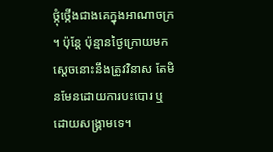ថ្កុំ‌ថ្កើងជាងគេក្នុងអាណា‌ចក្រ ។ ប៉ុន្តែ ប៉ុន្មានថ្ងៃក្រោយមក ស្ដេចនោះនឹងត្រូវវិនាស តែមិនមែនដោយការបះ‌បោរ ឬដោយសង្គ្រាមទេ។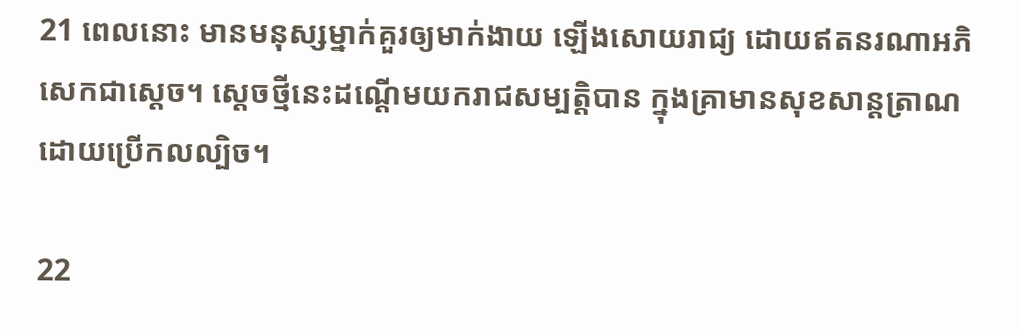21 ពេលនោះ មានមនុស្សម្នាក់គួរឲ្យមាក់‌ងាយ ឡើងសោយរាជ្យ ដោយឥតនរណាអភិសេកជាស្ដេច។ ស្ដេចថ្មីនេះដណ្ដើមយករាជសម្បត្តិបាន ក្នុងគ្រាមានសុខ‌សាន្ត‌ត្រាណ ដោយប្រើកល‌ល្បិច។

22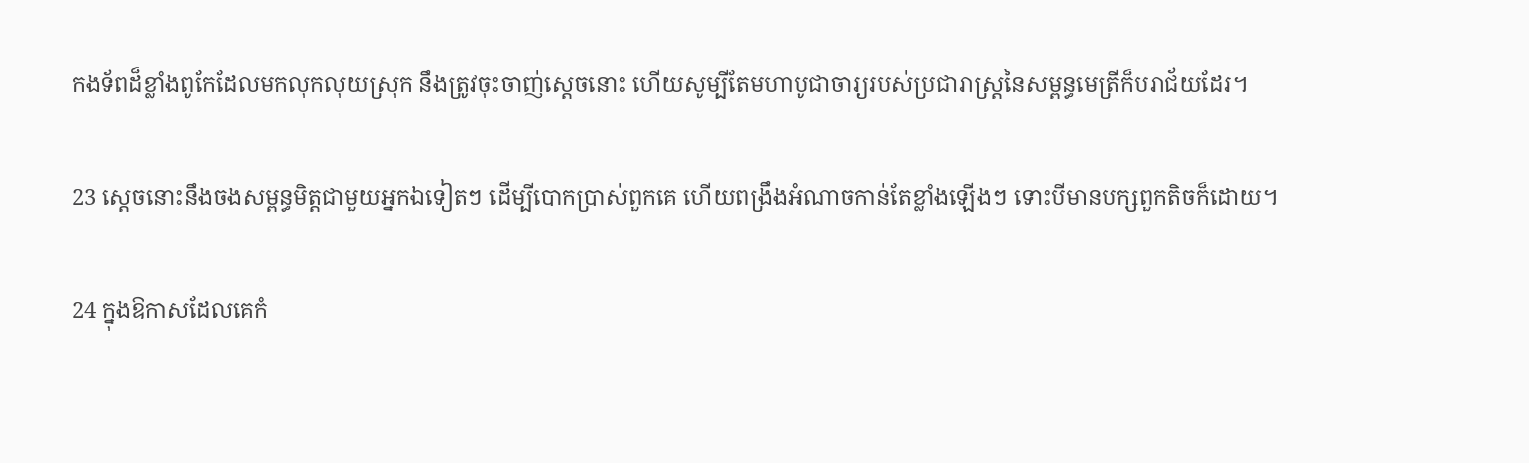កង‌ទ័ពដ៏ខ្លាំងពូកែដែលមកលុក‌លុយស្រុក នឹងត្រូវចុះចាញ់ស្ដេចនោះ ហើយសូម្បីតែមហា‌បូជា‌ចារ្យរបស់ប្រជា‌រាស្ត្រនៃសម្ពន្ធ‌មេត្រីក៏បរា‌ជ័យដែរ។

23 ស្ដេចនោះនឹងចងសម្ពន្ធ‌មិត្តជាមួយអ្នកឯទៀតៗ ដើម្បីបោកប្រាស់ពួកគេ ហើយពង្រឹងអំណាចកាន់តែខ្លាំងឡើងៗ ទោះបីមានបក្ស‌ពួកតិចក៏ដោយ។

24 ក្នុងឱកាសដែលគេកំ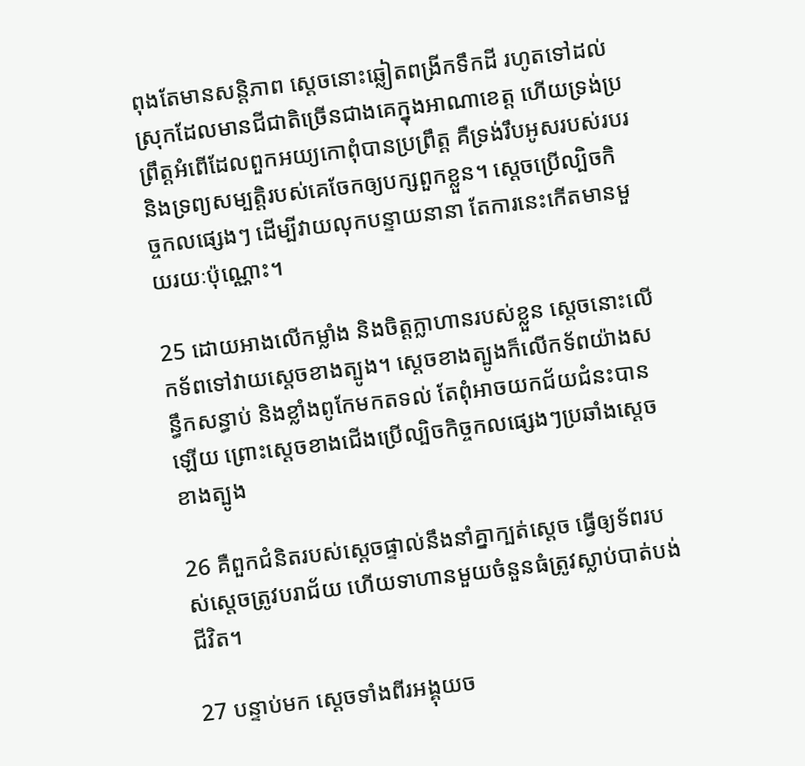ពុងតែមានសន្តិ‌ភាព ស្ដេចនោះឆ្លៀតពង្រីកទឹកដី រហូតទៅដល់ស្រុកដែលមានជីជាតិច្រើនជាងគេក្នុងអាណា‌ខេត្ត ហើយទ្រង់ប្រព្រឹត្តអំពើដែលពួកអយ្យកោពុំបានប្រព្រឹត្ត គឺទ្រង់រឹបអូសរបស់របរ និងទ្រព្យសម្បត្តិរបស់គេចែកឲ្យបក្ស‌ពួកខ្លួន។ ស្ដេចប្រើល្បិចកិច្ច‌កលផ្សេងៗ ដើម្បីវាយលុកបន្ទាយនានា តែការនេះកើតមានមួយរយៈប៉ុណ្ណោះ។

25 ដោយអាងលើកម្លាំង និងចិត្តក្លា‌ហានរបស់ខ្លួន ស្ដេចនោះលើកទ័ពទៅវាយស្ដេចខាងត្បូង។ ស្ដេចខាងត្បូងក៏លើកទ័ពយ៉ាងសន្ធឹកសន្ធាប់ និងខ្លាំងពូកែមកតទល់ តែពុំអាចយកជ័យ‌ជំនះបានឡើយ ព្រោះស្ដេចខាងជើងប្រើល្បិចកិច្ច‌កលផ្សេងៗប្រឆាំងស្ដេចខាងត្បូង

26 គឺពួកជំនិតរបស់ស្ដេចផ្ទាល់នឹងនាំគ្នាក្បត់ស្ដេច ធ្វើឲ្យទ័ពរបស់ស្ដេចត្រូវបរា‌ជ័យ ហើយទាហានមួយចំនួនធំត្រូវស្លាប់បាត់បង់ជីវិត។

27 បន្ទាប់មក ស្ដេចទាំងពីរអង្គុយច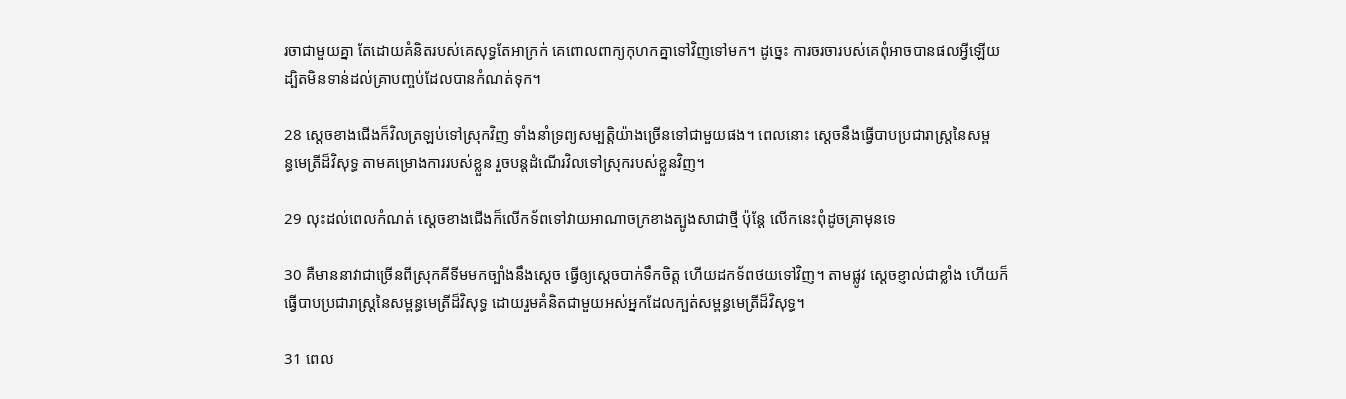រចាជាមួយគ្នា តែដោយគំនិតរបស់គេសុទ្ធតែអាក្រក់ គេពោលពាក្យកុហកគ្នាទៅវិញទៅមក។ ដូច្នេះ ការចរចារបស់គេពុំអាចបានផលអ្វីឡើយ ដ្បិតមិនទាន់ដល់គ្រាបញ្ចប់ដែលបានកំណត់ទុក។

28 ស្ដេចខាងជើងក៏វិលត្រឡប់ទៅស្រុកវិញ ទាំងនាំទ្រព្យសម្បត្តិយ៉ាងច្រើនទៅជាមួយផង។ ពេលនោះ ស្ដេចនឹងធ្វើបាបប្រជា‌រាស្ត្រនៃសម្ពន្ធ‌មេត្រីដ៏‌វិសុទ្ធ តាមគម្រោង‌ការរបស់ខ្លួន រួចបន្តដំណើរវិលទៅស្រុករបស់ខ្លួនវិញ។

29 លុះដល់ពេលកំណត់ ស្ដេចខាងជើងក៏លើកទ័ពទៅវាយអាណា‌ចក្រខាងត្បូងសាជាថ្មី ប៉ុន្តែ លើកនេះពុំដូចគ្រាមុនទេ

30 គឺមាននាវាជាច្រើនពីស្រុកគីទីមមកច្បាំងនឹងស្ដេច ធ្វើឲ្យស្ដេចបាក់ទឹកចិត្ត ហើយដកទ័ពថយទៅវិញ។ តាមផ្លូវ ស្ដេចខ្ញាល់ជាខ្លាំង ហើយក៏ធ្វើបាបប្រជា‌រាស្ត្រនៃសម្ពន្ធ‌មេត្រីដ៏‌វិសុទ្ធ ដោយរួមគំនិតជាមួយអស់អ្នកដែលក្បត់សម្ពន្ធ‌មេត្រីដ៏‌វិសុទ្ធ។

31 ពេល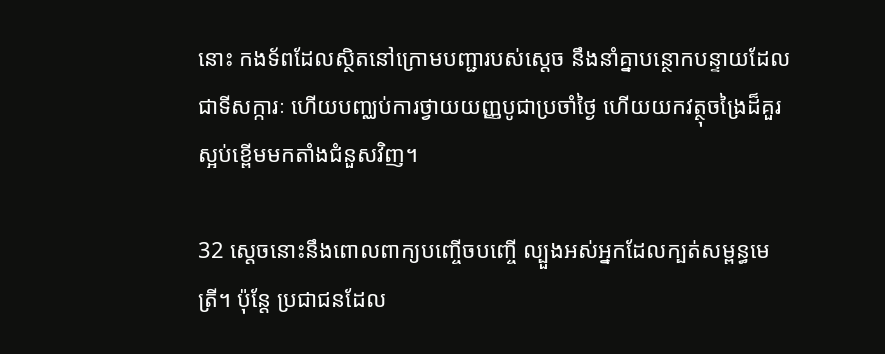នោះ កង‌ទ័ពដែលស្ថិតនៅក្រោមបញ្ជារបស់ស្ដេច នឹងនាំគ្នាបន្ថោកបន្ទាយដែលជាទី‌សក្ការៈ ហើយបញ្ឈប់ការថ្វាយយញ្ញ‌បូជាប្រចាំថ្ងៃ ហើយយកវត្ថុចង្រៃដ៏គួរស្អប់ខ្ពើមមកតាំងជំនួសវិញ។

32 ស្ដេចនោះនឹងពោលពាក្យបញ្ចើច‌បញ្ចើ ល្បួងអស់អ្នកដែលក្បត់សម្ពន្ធ‌មេត្រី។ ប៉ុន្តែ ប្រជា‌ជនដែល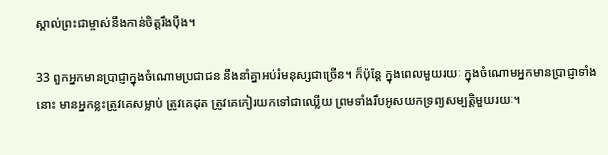ស្គាល់ព្រះ‌ជាម្ចាស់នឹងកាន់ចិត្តរឹង‌ប៉ឹង។

33 ពួកអ្នកមានប្រាជ្ញាក្នុងចំណោមប្រជា‌ជន នឹងនាំគ្នាអប់រំមនុស្សជាច្រើន។ ក៏ប៉ុន្តែ ក្នុងពេលមួយរយៈ ក្នុងចំណោមអ្នកមានប្រាជ្ញាទាំងនោះ មានអ្នកខ្លះត្រូវគេសម្លាប់ ត្រូវគេដុត ត្រូវគេកៀរយកទៅជាឈ្លើយ ព្រមទាំងរឹបអូសយកទ្រព្យសម្បត្តិមួយរយៈ។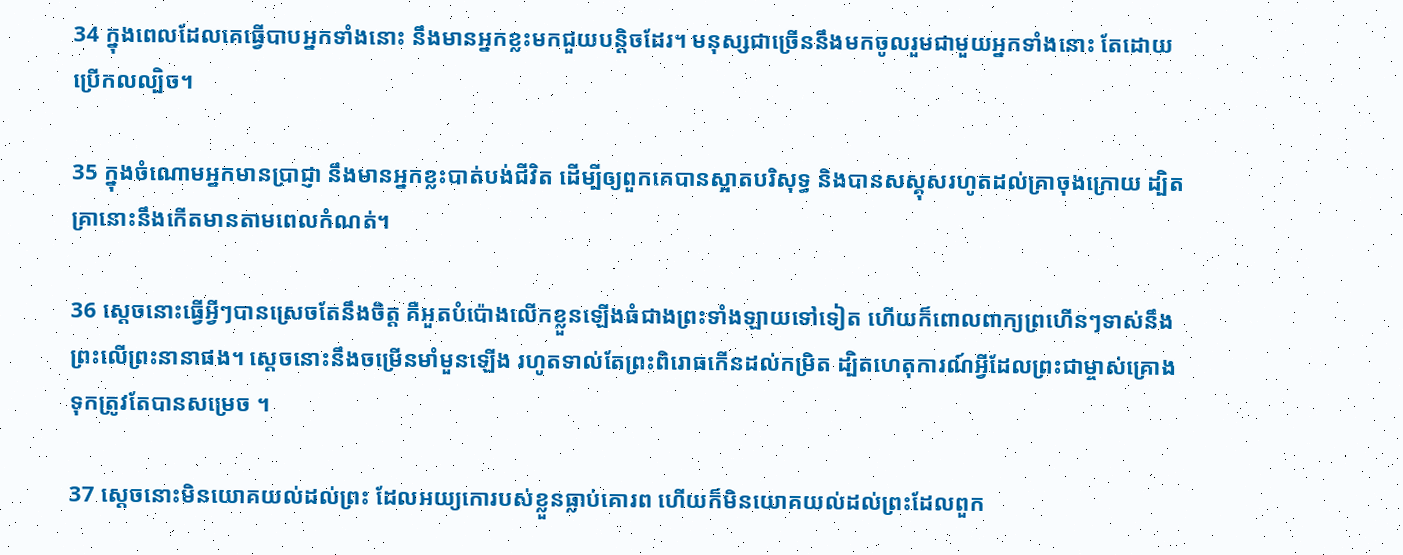34 ក្នុងពេលដែលគេធ្វើបាបអ្នកទាំងនោះ នឹងមានអ្នកខ្លះមកជួយបន្តិចដែរ។ មនុស្សជាច្រើននឹងមកចូលរួមជាមួយអ្នកទាំងនោះ តែដោយប្រើកល‌ល្បិច។

35 ក្នុងចំណោមអ្នកមានប្រាជ្ញា នឹងមានអ្នកខ្លះបាត់បង់ជីវិត ដើម្បីឲ្យពួកគេបានស្អាតបរិសុទ្ធ និងបានសស្គុសរហូតដល់គ្រាចុងក្រោយ ដ្បិតគ្រានោះនឹងកើតមានតាមពេលកំណត់។

36 ស្ដេចនោះធ្វើអ្វីៗបានស្រេចតែនឹងចិត្ត គឺអួតបំប៉ោងលើកខ្លួនឡើងធំជាងព្រះទាំង‌ឡាយទៅទៀត ហើយក៏ពោលពាក្យព្រហើនៗទាស់នឹងព្រះលើព្រះនានាផង។ ស្ដេចនោះនឹងចម្រើនមាំ‌មួនឡើង រហូតទាល់តែព្រះ‌ពិរោធកើនដល់កម្រិត ដ្បិតហេតុ‌ការណ៍អ្វីដែលព្រះ‌ជាម្ចាស់គ្រោងទុកត្រូវតែបានសម្រេច ។

37 ស្ដេចនោះមិនយោគ‌យល់ដល់ព្រះ ដែលអយ្យកោរបស់ខ្លួនធ្លាប់គោរព ហើយក៏មិនយោគ‌យល់ដល់ព្រះដែលពួក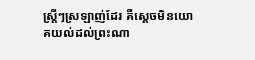ស្ត្រីៗស្រឡាញ់ដែរ គឺស្ដេចមិនយោគ‌យល់ដល់ព្រះណា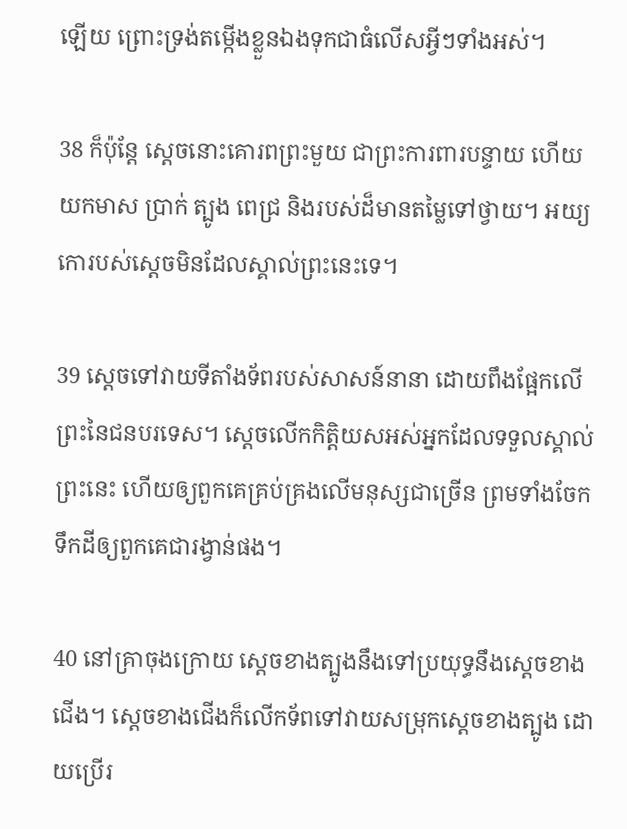ឡើយ ព្រោះទ្រង់តម្កើងខ្លួនឯងទុកជាធំលើសអ្វីៗទាំងអស់។

38 ក៏ប៉ុន្តែ ស្ដេចនោះគោរពព្រះមួយ ជាព្រះការ‌ពារបន្ទាយ ហើយយកមាស ប្រាក់ ត្បូង ពេជ្រ និងរបស់ដ៏មានតម្លៃទៅថ្វាយ។ អយ្យកោរបស់ស្ដេចមិនដែលស្គាល់ព្រះនេះទេ។

39 ស្ដេចទៅវាយទីតាំងទ័ពរបស់សាសន៍នានា ដោយពឹងផ្អែកលើព្រះនៃជនបរទេស។ ស្ដេចលើកកិត្តិយសអស់អ្នកដែលទទួលស្គាល់ព្រះនេះ ហើយឲ្យពួកគេគ្រប់‌គ្រងលើមនុស្សជាច្រើន ព្រមទាំងចែកទឹកដីឲ្យពួកគេជារង្វាន់ផង។

40 នៅគ្រាចុងក្រោយ ស្ដេចខាងត្បូងនឹងទៅប្រយុទ្ធនឹងស្ដេចខាងជើង។ ស្ដេចខាងជើងក៏លើកទ័ពទៅវាយសម្រុកស្ដេចខាងត្បូង ដោយប្រើរ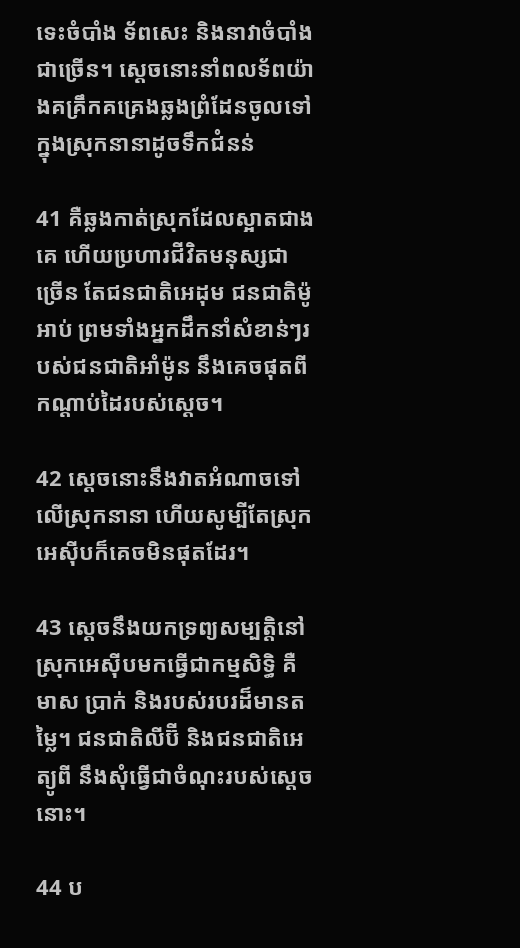ទេះចំបាំង ទ័ពសេះ និងនាវាចំបាំងជាច្រើន។ ស្ដេចនោះនាំពលទ័ពយ៉ាងគគ្រឹក‌គគ្រេងឆ្លងព្រំ‌ដែនចូលទៅក្នុងស្រុកនានាដូចទឹកជំនន់

41 គឺឆ្លងកាត់ស្រុកដែលស្អាតជាងគេ ហើយប្រហារជីវិតមនុស្សជាច្រើន តែជន‌ជាតិអេដុម ជន‌ជាតិម៉ូអាប់ ព្រមទាំងអ្នកដឹកនាំសំខាន់ៗរបស់ជន‌ជាតិអាំម៉ូន នឹងគេចផុតពីកណ្ដាប់ដៃរបស់ស្ដេច។

42 ស្ដេចនោះនឹងវាតអំណាចទៅលើស្រុកនានា ហើយសូម្បីតែស្រុកអេស៊ីបក៏គេចមិនផុតដែរ។

43 ស្ដេចនឹងយកទ្រព្យសម្បត្តិនៅស្រុកអេស៊ីបមកធ្វើជាកម្មសិទ្ធិ គឺមាស ប្រាក់ និងរបស់របរដ៏មានតម្លៃ។ ជន‌ជាតិលីប៊ី និងជន‌ជាតិអេត្យូ‌ពី នឹងសុំធ្វើជាចំណុះរបស់ស្ដេចនោះ។

44 ប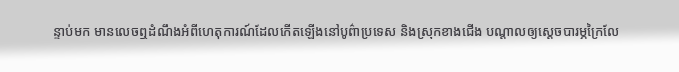ន្ទាប់មក មានលេចឮដំណឹងអំពីហេតុ‌ការណ៍ដែលកើតឡើងនៅបូព៌ាប្រទេស និងស្រុកខាងជើង បណ្ដាលឲ្យស្ដេចបារម្ភក្រៃ‌លែ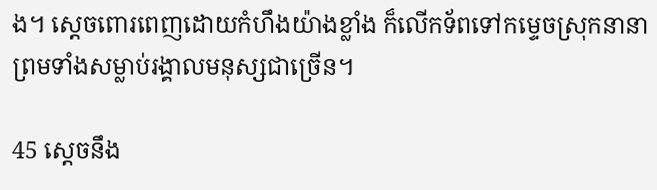ង។ ស្ដេចពោរ‌ពេញដោយកំហឹងយ៉ាងខ្លាំង ក៏លើកទ័ពទៅកម្ទេចស្រុកនានា ព្រមទាំងសម្លាប់រង្គាលមនុស្សជាច្រើន។

45 ស្ដេចនឹង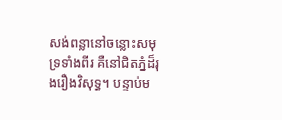សង់ពន្លានៅចន្លោះសមុទ្រទាំងពីរ គឺនៅជិតភ្នំដ៏រុងរឿងវិសុទ្ធ។ បន្ទាប់ម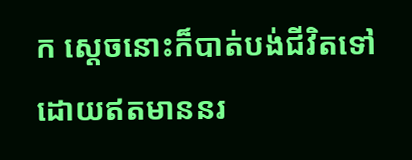ក ស្ដេចនោះក៏បាត់បង់ជីវិតទៅ ដោយឥតមាននរ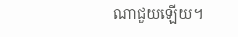ណាជួយឡើយ។